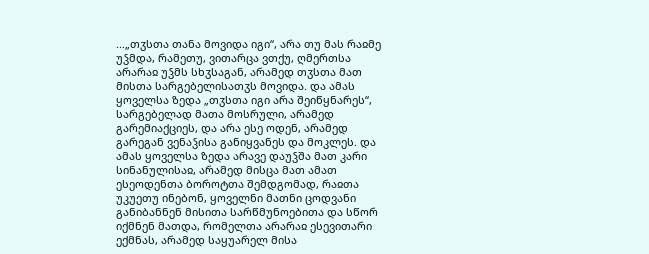...„თჳსთა თანა მოვიდა იგი“, არა თუ მას რაჲმე უჴმდა, რამეთუ, ვითარცა ვთქუ, ღმერთსა არარაჲ უჴმს სხჳსაგან, არამედ თჳსთა მათ მისთა სარგებელისათჳს მოვიდა. და ამას ყოველსა ზედა „თჳსთა იგი არა შეიწყნარეს“, სარგებელად მათა მოსრული, არამედ გარემიაქციეს, და არა ესე ოდენ, არამედ გარეგან ვენაჴისა განიყვანეს და მოკლეს. და ამას ყოველსა ზედა არავე დაუჴშა მათ კარი სინანულისაჲ, არამედ მისცა მათ ამათ ესეოდენთა ბოროტთა შემდგომად, რაჲთა უკუეთუ ინებონ, ყოველნი მათნი ცოდვანი განიბანნენ მისითა სარწმუნოებითა და სწორ იქმნენ მათდა, რომელთა არარაჲ ესევითარი ექმნას, არამედ საყუარელ მისა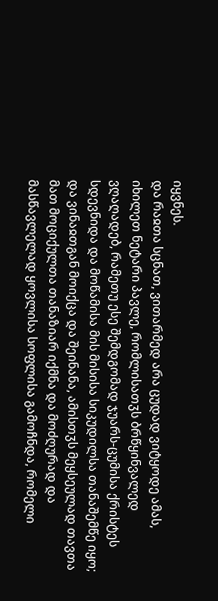იყვნეს.
და რაჲთა სცნათ, ვითარმედ არა ცუდად ვიტყოდე ამას, იხილეთ ნეტარი პავლე, რომლისათჳს ბრწყინვალედ ვღაღადებ, რამეთუ ესე შემდგომად ჯუარს-ცუმისა ქრისტეს სდევნიდა და მოწამისა მის მისისა სიკუდილსა თანაშემწე იყო; და ვინაჲთგან მოიქცა და შეინანა, ამისთჳს მეყსეულად თავთა მათ მოციქულთა თანაზიარ იქმნა და მოძღურად და მასწავლელად ყოვლისა სოფლისა გამოჩნდა, რომელი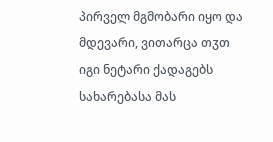პირველ მგმობარი იყო და მდევარი, ვითარცა თჳთ იგი ნეტარი ქადაგებს სახარებასა მას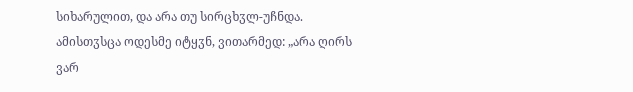სიხარულით, და არა თუ სირცხჳლ-უჩნდა. ამისთჳსცა ოდესმე იტყჳნ, ვითარმედ: „არა ღირს ვარ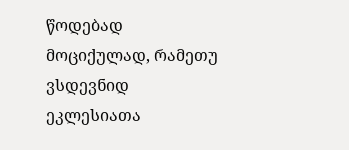წოდებად მოციქულად, რამეთუ ვსდევნიდ ეკლესიათა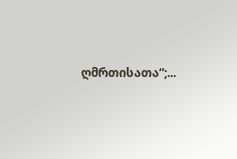ღმრთისათა“;...